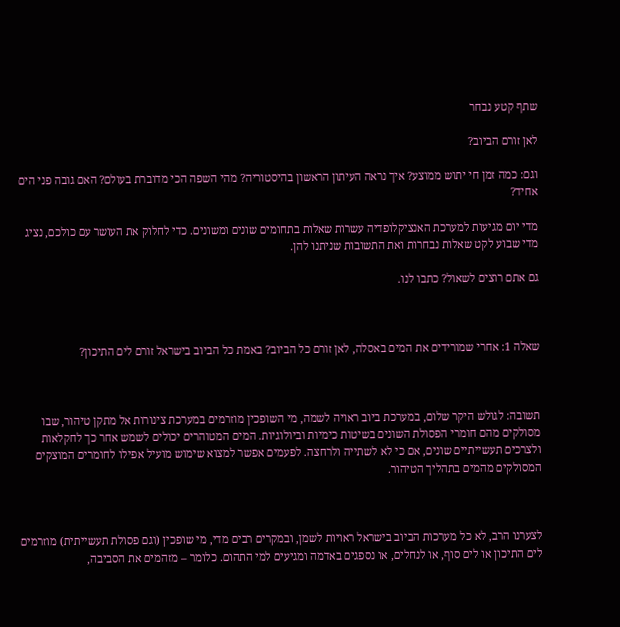שתף קטע נבחר

לאן זורם הביוב?

וגם: כמה זמן חי יתוש ממוצע? איך נראה העיתון הראשון בהיסטוריה? מהי השפה הכי מדוברת בעולם? האם גובה פני הים אחיד?

מדי יום מגיעות למערכת האנציקלופדיה עשרות שאלות בתחומים שונים ומשונים. כדי לחלוק את העושר עם כולכם, נציג מדי שבוע לקט שאלות נבחרות ואת התשובות שניתנו להן.

גם אתם רוצים לשאול? כתבו לנו.



שאלה 1: אחרי שמורידים את המים באסלה, לאן זורם כל הביוב? באמת כל הביוב בישראל זורם לים התיכון?



תשובה: לגולש היקר שלום, במערכת ביוב ראויה לשמה, מי השופכין מוזרמים במערכת צינורות אל מתקן טיהור, שבו מסולקים מהם חומרי הפסולת השונים בשיטות כימיות וביולוגיות. המים המטוהרים יכולים לשמש אחר כך לחקלאות ולצרכים תעשייתיים שונים, אם כי לא לשתייה ולרחצה. לפעמים אפשר למצוא שימוש מועיל אפילו לחומרים המוצקים המסולקים מהמים בתהליך הטיהור.



לצערנו הרב, לא כל מערכות הביוב בישראל ראויות לשמן, ובמקרים רבים מדי, מי שופכין (וגם פסולת תעשייתית) מוזרמים לים התיכון או לים סוף, או לנחלים, או נספגים באדמה ומגיעים למי התהום. כלומר – מזהמים את הסביבה,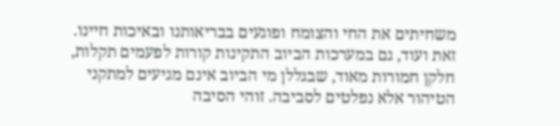משחיתים את החי והצומח ופוגעים בבריאותנו ובאיכות חיינו. זאת ועוד, גם במערכות הביוב התקינות קורות לפעמים תקלות, חלקן חמורות מאוד, שבגללן מי הביוב אינם מגיעים למתקני הטיהור אלא נפלטים לסביבה. זוהי הסיבה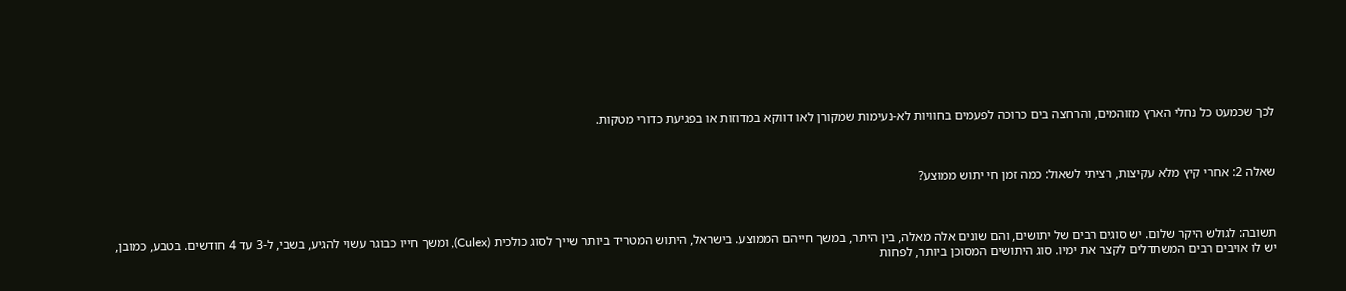לכך שכמעט כל נחלי הארץ מזוהמים, והרחצה בים כרוכה לפעמים בחוויות לא-נעימות שמקורן לאו דווקא במדוזות או בפגיעת כדורי מטקות.



שאלה 2: אחרי קיץ מלא עקיצות, רציתי לשאול: כמה זמן חי יתוש ממוצע?



תשובה: לגולש היקר שלום. יש סוגים רבים של יתושים, והם שונים אלה מאלה, בין היתר, במשך חייהם הממוצע. בישראל, היתוש המטריד ביותר שייך לסוג כולכית (Culex), ומשך חייו כבוגר עשוי להגיע, בשבי, ל-3 עד 4 חודשים. בטבע, כמובן, יש לו אויבים רבים המשתדלים לקצר את ימיו. סוג היתושים המסוכן ביותר, לפחות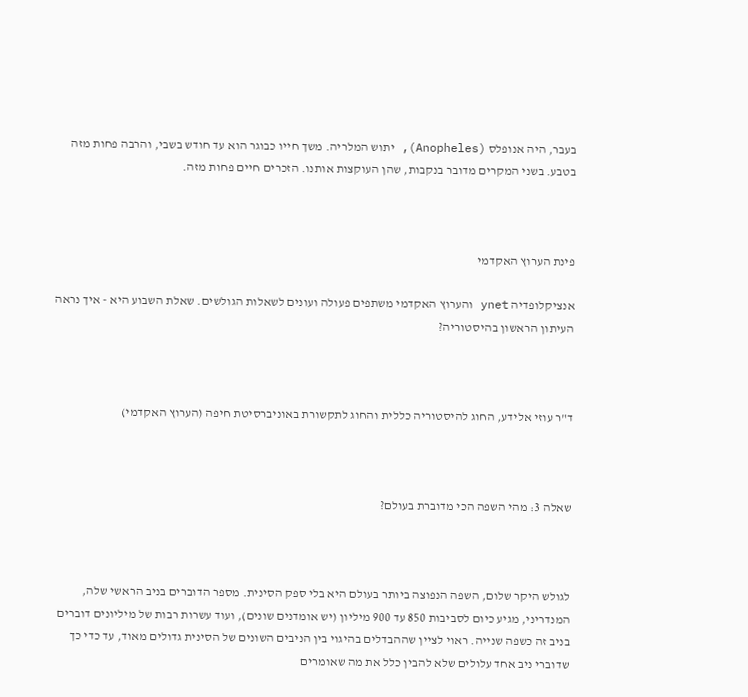בעבר, היה אנופלס (Anopheles), יתוש המלריה. משך חייו כבוגר הוא עד חודש בשבי, והרבה פחות מזה בטבע. בשני המקרים מדובר בנקבות, שהן העוקצות אותנו. הזכרים חיים פחות מזה.



פינת הערוץ האקדמי

אנציקלופדיה ynet והערוץ האקדמי משתפים פעולה ועונים לשאלות הגולשים. שאלת השבוע היא - איך נראה העיתון הראשון בהיסטוריה?



ד"ר עוזי אלידע, החוג להיסטוריה כללית והחוג לתקשורת באוניברסיטת חיפה (הערוץ האקדמי)



שאלה 3: מהי השפה הכי מדוברת בעולם?



לגולש היקר שלום, השפה הנפוצה ביותר בעולם היא בלי ספק הסינית. מספר הדוברים בניב הראשי שלה, המנדריני, מגיע כיום לסביבות 850 עד 900 מיליון (יש אומדנים שונים), ועוד עשרות רבות של מיליונים דוברים בניב זה כשפה שנייה. ראוי לציין שההבדלים בהיגוי בין הניבים השונים של הסינית גדולים מאוד, עד כדי כך שדוברי ניב אחד עלולים שלא להבין כלל את מה שאומרים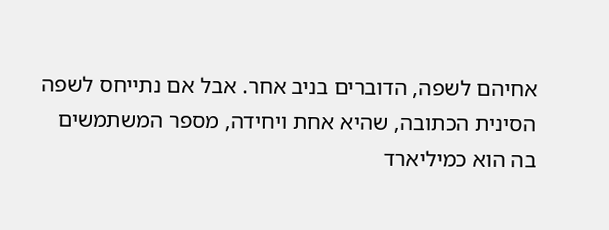אחיהם לשפה, הדוברים בניב אחר. אבל אם נתייחס לשפה הסינית הכתובה, שהיא אחת ויחידה, מספר המשתמשים בה הוא כמיליארד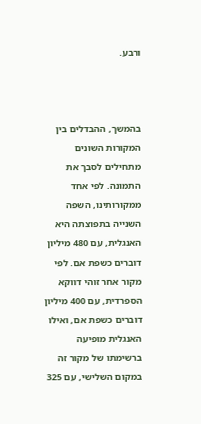ורבע.



בהמשך, ההבדלים בין המקורות השונים מתחילים לסבך את התמונה. לפי אחד ממקורותינו, השפה השנייה בתפוצתה היא האנגלית, עם 480 מיליון דוברים כשפת אם. לפי מקור אחר זוהי דווקא הספרדית, עם 400 מיליון דוברים כשפת אם, ואילו האנגלית מופיעה ברשימתו של מקור זה במקום השלישי, עם 325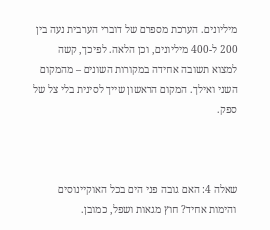מיליונים. הערכת מספרם של דוברי הערבית נעה בין 200 ל-400 מיליונים, וכן הלאה. לפיכך, קשה למצוא תשובה אחידה במקורות השונים – מהמקום השני ואילך. המקום הראשון שייך לסינית בלי צל של ספק.



שאלה 4: האם גובה פני הים בכל האוקיינוסים והימות אחיד? חוץ מגאות ושפל, כמובן.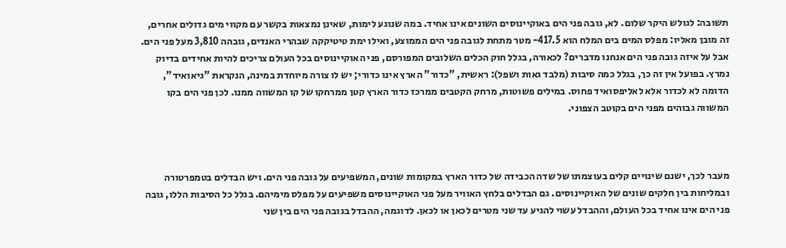תשובה: לגולש היקר שלום. לא, גובה פני הים באוקיינוסים השונים אינו אחיד. במה שנוגע לימות, שאינן נמצאות בקשר עם מקווי מים גדולים אחרים, זה מובן מאליו: מפלס המים בים המלח הוא 417.5- מטר מתחת לגובה פני הים הממוצע, ואילו ימת טיטיקקה שבהרי האנדים, גובהה 3,810 מעל פני הים. אבל על איזה גובה פני הים אנחנו מדברים? לכאורה, בגלל חוק הכלים השלובים המפורסם, פני האוקיינוסים בכל העולם צריכים להיות אחידים בדיוק נמרץ. בפועל אין זה כך, בגלל כמה סיבות (מלבד גאות ושפל): ראשית, "כדור" הארץ אינו כדורי; יש לו צורה מיוחדת במינה, הנקראת "גיאואיד", הדומה לא לכדור אלא לאליפסואיד פחוס. במילים פשוטות, מרחק הקטבים ממרכז כדור הארץ קטן ממרחקו של קו המשווה ממנו. לכן פני הים בקו המשווה גבוהים מפני הים בקוטב הצפוני.



מעבר לכך, ישנם שינויים קלים בעוצמתו של שדה הכבידה של כדור הארץ במקומות שונים, המשפיעים על גובה פני הים. ויש הבדלים בטמפרטורה ובמליחות בין חלקים שונים של האוקיינוסים. גם הבדלים בלחץ האוויר מעל פני האוקיינוסים משפיעים על מפלס מימיהם. בגלל כל הסיבות הללו, גובה פני הים אינו אחיד בכל העולם, וההבדל עשוי להגיע עד שני מטרים לכאן או לכאן. לדוגמה, ההבדל בגובה פני הים בין שני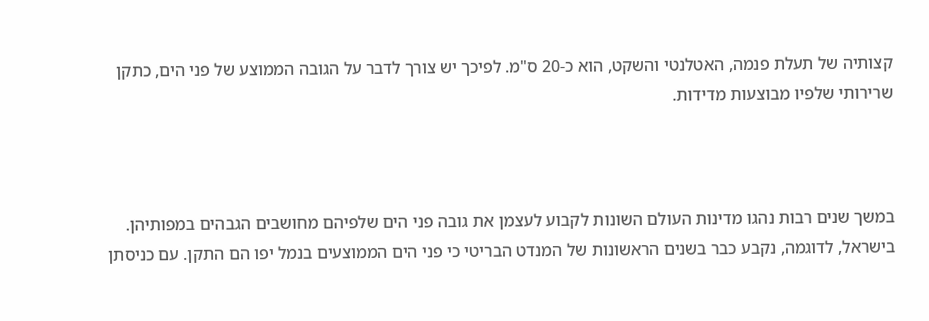קצותיה של תעלת פנמה, האטלנטי והשקט, הוא כ-20 ס"מ. לפיכך יש צורך לדבר על הגובה הממוצע של פני הים, כתקן שרירותי שלפיו מבוצעות מדידות.



במשך שנים רבות נהגו מדינות העולם השונות לקבוע לעצמן את גובה פני הים שלפיהם מחושבים הגבהים במפותיהן. בישראל, לדוגמה, נקבע כבר בשנים הראשונות של המנדט הבריטי כי פני הים הממוצעים בנמל יפו הם התקן. עם כניסתן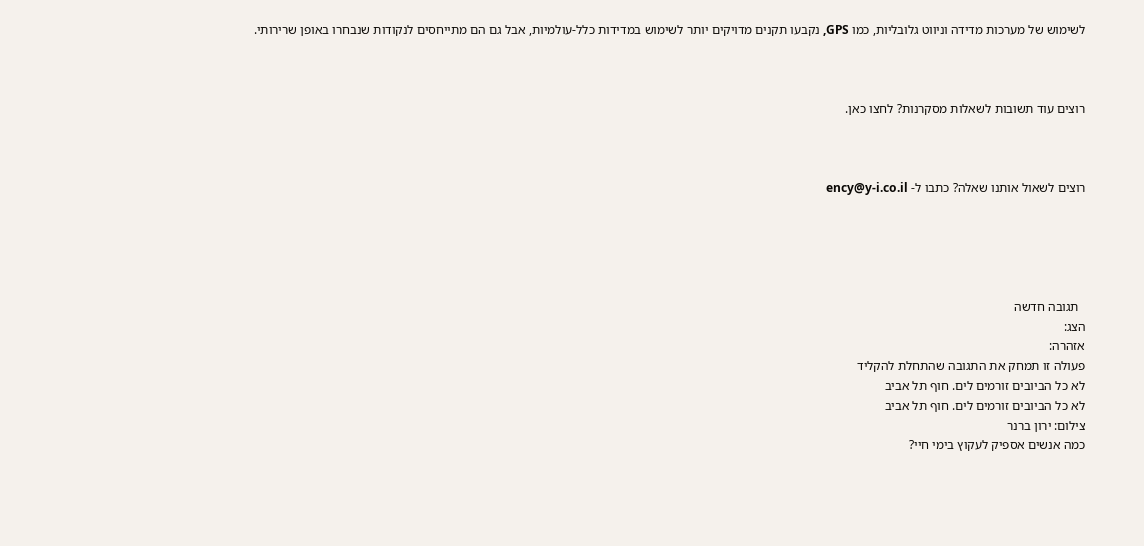לשימוש של מערכות מדידה וניווט גלובליות, כמו GPS, נקבעו תקנים מדויקים יותר לשימוש במדידות כלל-עולמיות, אבל גם הם מתייחסים לנקודות שנבחרו באופן שרירותי.



רוצים עוד תשובות לשאלות מסקרנות? לחצו כאן.



רוצים לשאול אותנו שאלה? כתבו ל- ency@y-i.co.il





  תגובה חדשה
הצג:
אזהרה:
פעולה זו תמחק את התגובה שהתחלת להקליד
לא כל הביובים זורמים לים. חוף תל אביב
לא כל הביובים זורמים לים. חוף תל אביב
צילום: ירון ברנר
כמה אנשים אספיק לעקוץ בימי חיי?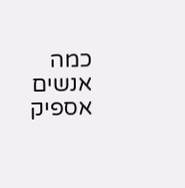כמה אנשים אספיק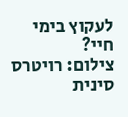לעקוץ בימי חיי?
צילום: רויטרס
סינית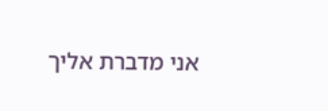אני מדברת אליך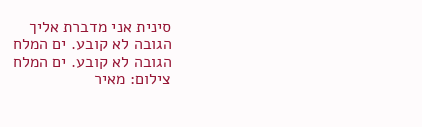סינית אני מדברת אליך
הגובה לא קובע. ים המלח
הגובה לא קובע. ים המלח
צילום: מאיר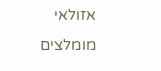אזולאי
מומלצים